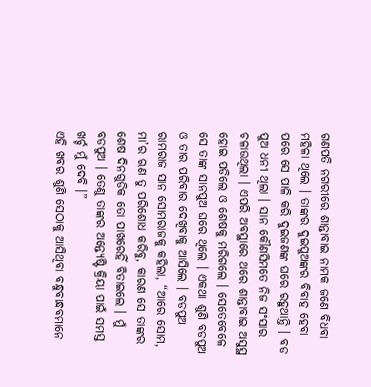ଗଣପତି ନଗରୀରେ ଶାନ୍ତାବାଇ ନାମକ ଜଣେ ବିଧବା ମହିଳା ଥିଲେ । ତାଙ୍କର ଦୁଇପୁଅଙ୍କର ବିବାହ ହେବା ପରେ ସେ ପାଳି କରି ଦୁଇଜଣଙ୍କ ଘରେ ରହୁଥାନ୍ତି । ବଡ ପୁଅ ଧନୀ ଥିଲା । ସାନ କୌଣସିମତେ ନିଜ ସଂସାର ଚଳାଉଥିଲା । ଏପରି ଅବସ୍ଥାରେ ଥରେ ଶାନ୍ତାବାଇ ଅସୁସ୍ଥ ହୋଇ ପଡିଲେ ଓ ଶେଷକୁ ମରିଗଲେ । ସେତେବେଳେ ସେ ତାଙ୍କ ସାନପୁଅ ଘରେ ଥିଲେ । ଏକଥା ଶୁଣି ବଡପୁଅ ଓ ତାର ପରିବାର ଦେଖିବାକୁ ଆସିଲେ । ବଡପୁଅ ରାମରାଜ ସାନ ସୋମରାଜକୁ କହିଲା, “ଆରେ ସୋମ, ମା’ର ଋଣ ତୁ ପରିଶୋଧ କରିବୁ, କାରଣ ସେ ତାଙ୍କର ଶେଷ ଦିନଗୁଡିକ ତୋ ପାଖରେହିଁ ବିତାଇଲେ । ମୁଁ ବଡପୁଅ । ତେଣୁ ତାଙ୍କର ଅନ୍ତ୍ୟେଷ୍ଟି କ୍ରିୟା ପାଇଁ ସମସ୍ତ ଖର୍ଚ୍ଚ ମୁଁ ଦେବି ।”
ଏହି ଖବର ଶୁଣି ସେଠାକୁ ଆସିଥିବା ବନ୍ଧୁବାନ୍ଧବମାନେ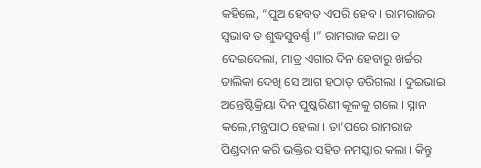କହିଲେ, “ପୁଅ ହେବତ ଏପରି ହେବ । ରାମରାଜର ସ୍ୱଭାବ ତ ଶୁଦ୍ଧସୁବର୍ଣ୍ଣ ।” ରାମରାଜ କଥା ତ ଦେଇଦେଲା, ମାତ୍ର ଏଗାର ଦିନ ହେବାରୁ ଖର୍ଚ୍ଚର ତାଲିକା ଦେଖି ସେ ଆଗ ହଠାତ୍ ଡରିଗଲା । ଦୁଇଭାଇ ଅନ୍ତେଷ୍ଟିକ୍ରିୟା ଦିନ ପୁଷ୍କରିଣୀ କୂଳକୁ ଗଲେ । ସ୍ନାନ କଲେ,ମନ୍ତ୍ରପାଠ ହେଲା । ତା’ପରେ ରାମରାଜ ପିଣ୍ଡଦାନ କରି ଭକ୍ତିର ସହିତ ନମସ୍କାର କଲା । କିନ୍ତୁ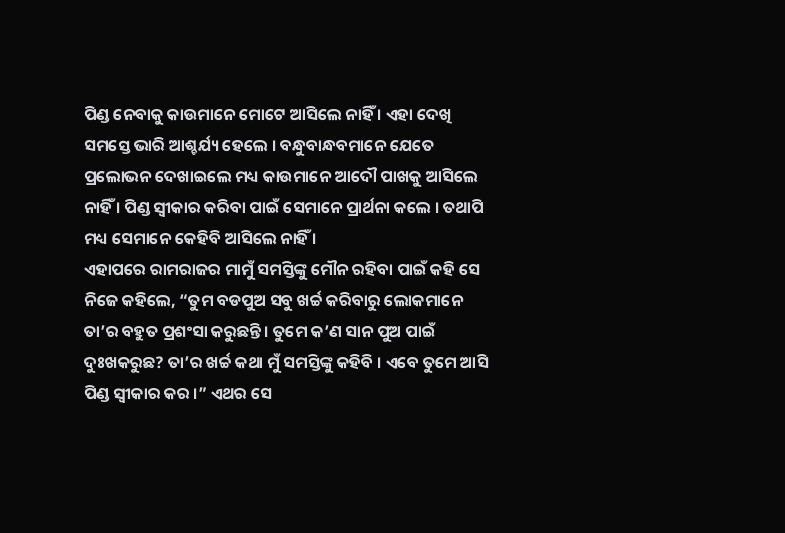ପିଣ୍ଡ ନେବାକୁ କାଉମାନେ ମୋଟେ ଆସିଲେ ନାହିଁ । ଏହା ଦେଖି ସମସ୍ତେ ଭାରି ଆଶ୍ଚର୍ଯ୍ୟ ହେଲେ । ବନ୍ଧୁବାନ୍ଧବମାନେ ଯେତେ ପ୍ରଲୋଭନ ଦେଖାଇଲେ ମଧ୍ୟ କାଉମାନେ ଆଦୌ ପାଖକୁ ଆସିଲେ ନାହିଁ । ପିଣ୍ଡ ସ୍ୱୀକାର କରିବା ପାଇଁ ସେମାନେ ପ୍ରାର୍ଥନା କଲେ । ତଥାପି ମଧ୍ୟ ସେମାନେ କେହିବି ଆସିଲେ ନାହିଁ ।
ଏହାପରେ ରାମରାଜର ମାମୁଁ ସମସ୍ତିଙ୍କୁ ମୌନ ରହିବା ପାଇଁ କହି ସେ ନିଜେ କହିଲେ, “ତୁମ ବଡପୁଅ ସବୁ ଖର୍ଚ୍ଚ କରିବାରୁ ଲୋକମାନେ ତା’ର ବହୁତ ପ୍ରଶଂସା କରୁଛନ୍ତି । ତୁମେ କ’ଣ ସାନ ପୁଅ ପାଇଁ ଦୁଃଖକରୁଛ? ତା’ର ଖର୍ଚ୍ଚ କଥା ମୁଁ ସମସ୍ତିଙ୍କୁ କହିବି । ଏବେ ତୁମେ ଆସି ପିଣ୍ଡ ସ୍ୱୀକାର କର ।” ଏଥର ସେ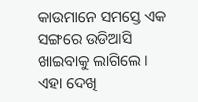କାଉମାନେ ସମସ୍ତେ ଏକ ସଙ୍ଗରେ ଉଡିଆସି ଖାଇବାକୁ ଲାଗିଲେ । ଏହା ଦେଖି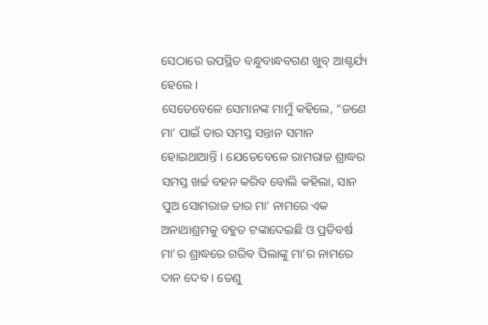ସେଠାରେ ଉପସ୍ଥିତ ବନ୍ଧୁବାନ୍ଧବଗଣ ଖୁବ୍ ଆଶ୍ଚର୍ଯ୍ୟ ହେଲେ ।
ସେତେବେଳେ ସେମାନଙ୍କ ମାମୁଁ କହିଲେ, “ଜଣେ ମା’ ପାଇଁ ତାର ସମସ୍ତ ସନ୍ତାନ ସମାନ ହୋଇଥାଆନ୍ତି । ଯେତେବେଳେ ରାମରାଜ ଶ୍ରାଦ୍ଧର ସମସ୍ତ ଖର୍ଚ୍ଚ ବହନ କରିବ ବୋଲି କହିଲା, ସାନ ପୁଅ ସୋମରାଜ ତାର ମା’ ନାମରେ ଏକ ଅନାଥାଶ୍ରମକୁ ବହୁତ ଟଙ୍କାଦେଇଛି ଓ ପ୍ରତିବର୍ଷ ମା’ର ଶ୍ରାଦ୍ଧରେ ଗରିବ ପିଲାଙ୍କୁ ମା’ର ନାମରେ ଦାନ ଦେବ । ତେଣୁ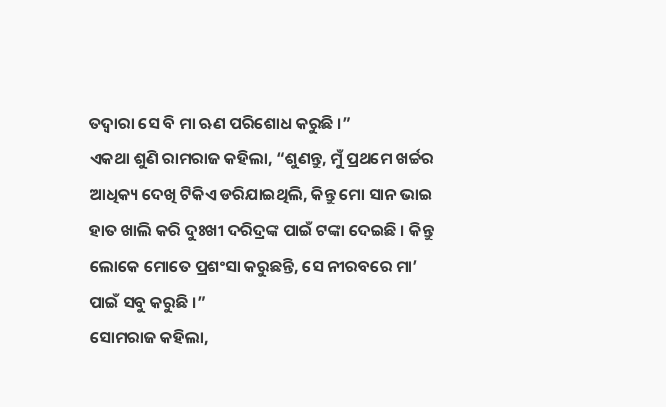ତଦ୍ୱାରା ସେ ବି ମା ଋଣ ପରିଶୋଧ କରୁଛି ।”
ଏକଥା ଶୁଣି ରାମରାଜ କହିଲା, “ଶୁଣନ୍ତୁ, ମୁଁ ପ୍ରଥମେ ଖର୍ଚ୍ଚର ଆଧିକ୍ୟ ଦେଖି ଟିକିଏ ଡରିଯାଇଥିଲି, କିନ୍ତୁ ମୋ ସାନ ଭାଇ ହାତ ଖାଲି କରି ଦୁଃଖୀ ଦରିଦ୍ରଙ୍କ ପାଇଁ ଟଙ୍କା ଦେଇଛି । କିନ୍ତୁ ଲୋକେ ମୋତେ ପ୍ରଶଂସା କରୁଛନ୍ତି, ସେ ନୀରବରେ ମା’ ପାଇଁ ସବୁ କରୁଛି ।”
ସୋମରାଜ କହିଲା,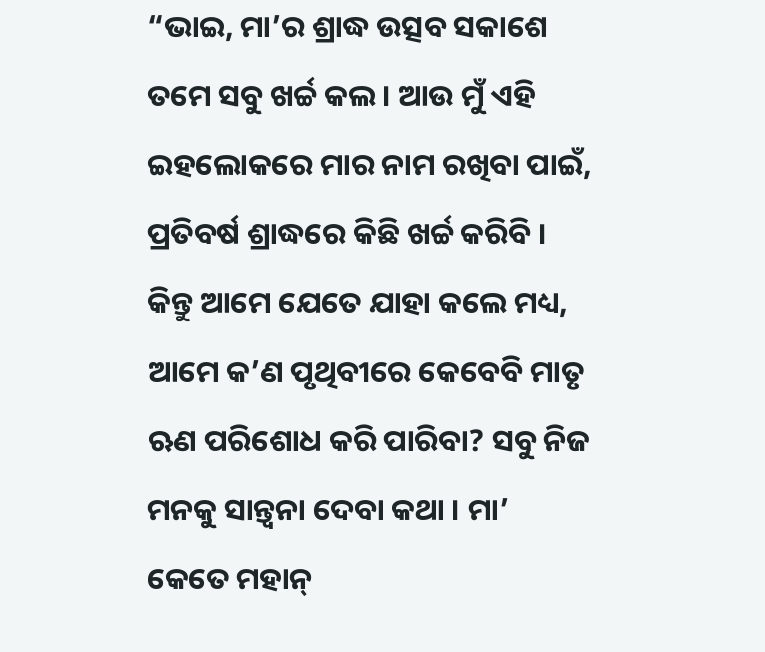“ଭାଇ, ମା’ର ଶ୍ରାଦ୍ଧ ଉତ୍ସବ ସକାଶେ ତମେ ସବୁ ଖର୍ଚ୍ଚ କଲ । ଆଉ ମୁଁ ଏହି ଇହଲୋକରେ ମାର ନାମ ରଖିବା ପାଇଁ, ପ୍ରତିବର୍ଷ ଶ୍ରାଦ୍ଧରେ କିଛି ଖର୍ଚ୍ଚ କରିବି । କିନ୍ତୁ ଆମେ ଯେତେ ଯାହା କଲେ ମଧ୍ୟ, ଆମେ କ’ଣ ପୃଥିବୀରେ କେବେବି ମାତୃ ଋଣ ପରିଶୋଧ କରି ପାରିବା? ସବୁ ନିଜ ମନକୁ ସାନ୍ତ୍ୱନା ଦେବା କଥା । ମା’ କେତେ ମହାନ୍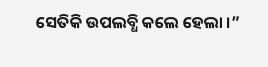ସେତିକି ଉପଲବ୍ଧି କଲେ ହେଲା ।”